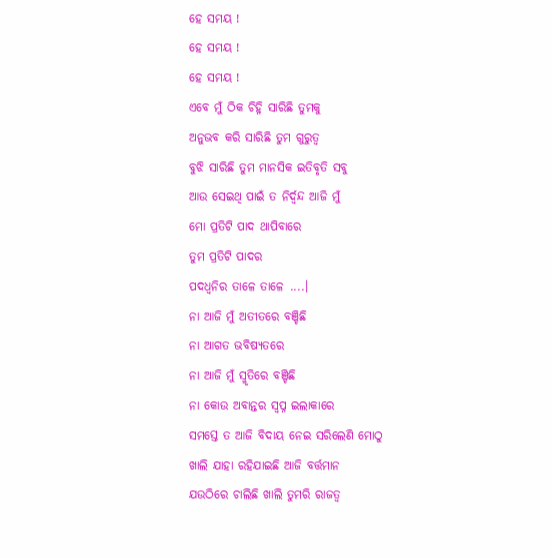ହେ ସମୟ !
ହେ ସମୟ !
ହେ ସମୟ !
ଏବେ ମୁଁ ଠିକ ଚିହ୍ନି ସାରିଛି ତୁମକୁ
ଅନୁଭବ କରି ସାରିଛି ତୁମ ଗୁରୁତ୍ୱ
ବୁଝି ସାରିଛି ତୁମ ମାନସିକ ଇତିବୃତି ସବୁ
ଆଉ ସେଇଥି ପାଇଁ ତ ନିର୍ଦ୍ୱନ୍ଦ ଆଜି ମୁଁ
ମୋ ପ୍ରତିଟି ପାଦ ଥାପିବାରେ
ତୁମ ପ୍ରତିଟି ପାଦର
ପଦଧ୍ଵନିର ତାଳେ ତାଳେ ....।
ନା ଆଜି ମୁଁ ଅତୀତରେ ବଞ୍ଚିଛି
ନା ଆଗତ ଭବିଷ୍ୟତରେ
ନା ଆଜି ମୁଁ ସ୍ମୃତିରେ ବଞ୍ଚିଛି
ନା କୋଉ ଅବାନ୍ତର ସ୍ୱପ୍ନ ଇଲାକାରେ
ସମସ୍ତେ ତ ଆଜି ବିଦାୟ ନେଇ ସରିଲେଣି ମୋଠୁ
ଖାଲି ଯାହା ରହିଯାଇଛି ଆଜି ବର୍ତ୍ତମାନ
ଯଉଠିରେ ଚାଲିଛି ଖାଲି ତୁମରି ରାଜତ୍ୱ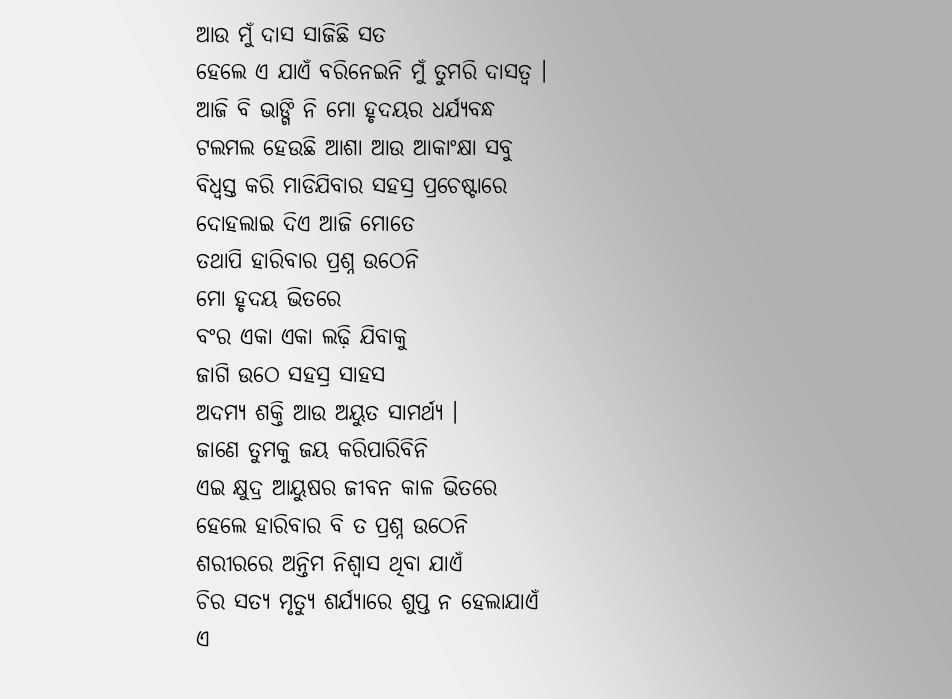ଆଉ ମୁଁ ଦାସ ସାଜିଛି ସତ
ହେଲେ ଏ ଯାଏଁ ବରିନେଇନି ମୁଁ ତୁମରି ଦାସତ୍ୱ ।
ଆଜି ବି ଭାଙ୍ଗି ନି ମୋ ହୃଦୟର ଧର୍ଯ୍ୟବନ୍ଧ
ଟଲମଲ ହେଉଛି ଆଶା ଆଉ ଆକାଂକ୍ଷା ସବୁ
ବିଧ୍ୱସ୍ତ କରି ମାଡିଯିବାର ସହସ୍ର ପ୍ରଚେଷ୍ଟାରେ
ଦୋହଲାଇ ଦିଏ ଆଜି ମୋତେ
ତଥାପି ହାରିବାର ପ୍ରଶ୍ନ ଉଠେନି
ମୋ ହୃଦୟ ଭିତରେ
ବଂର ଏକା ଏକା ଲଢ଼ି ଯିବାକୁ
ଜାଗି ଉଠେ ସହସ୍ର ସାହସ
ଅଦମ୍ୟ ଶକ୍ତି ଆଉ ଅୟୁତ ସାମର୍ଥ୍ୟ ।
ଜାଣେ ତୁମକୁ ଜୟ କରିପାରିବିନି
ଏଇ କ୍ଷୁଦ୍ର ଆୟୁଷର ଜୀବନ କାଳ ଭିତରେ
ହେଲେ ହାରିବାର ବି ତ ପ୍ରଶ୍ନ ଉଠେନି
ଶରୀରରେ ଅନ୍ତିମ ନିଶ୍ୱାସ ଥିବା ଯାଏଁ
ଚିର ସତ୍ୟ ମୃତ୍ୟୁ ଶର୍ଯ୍ୟାରେ ଶୁପ୍ତ ନ ହେଲାଯାଏଁ
ଏ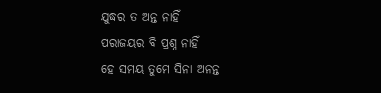ଯୁଦ୍ଧର ତ ଅନ୍ତ ନାହିଁ
ପରାଜୟର ବି ପ୍ରଶ୍ନ ନାହିଁ
ହେ ସମୟ ତୁମେ ସିନା ଅନନ୍ତ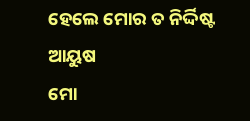ହେଲେ ମୋର ତ ନିର୍ଦ୍ଦିଷ୍ଟ ଆୟୁଷ
ମୋ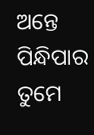ଅନ୍ତେ ପିନ୍ଧିପାର ତୁମେ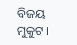ବିଜୟ ମୁକୁଟ ।